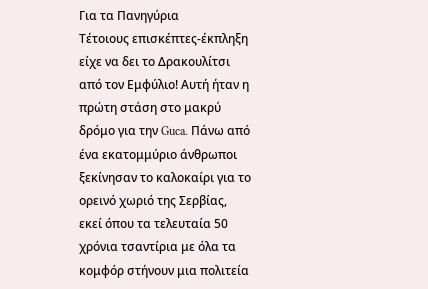Για τα Πανηγύρια
Τέτοιους επισκέπτες-έκπληξη είχε να δει το Δρακουλίτσι από τον Εμφύλιο! Αυτή ήταν η πρώτη στάση στο μακρύ δρόμο για την Guca. Πάνω από ένα εκατομμύριο άνθρωποι ξεκίνησαν το καλοκαίρι για το ορεινό χωριό της Σερβίας, εκεί όπου τα τελευταία 50 χρόνια τσαντίρια με όλα τα κομφόρ στήνουν μια πολιτεία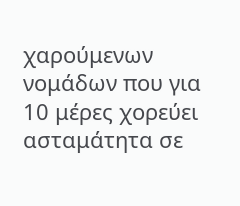χαρούμενων νομάδων που για 10 μέρες χορεύει ασταμάτητα σε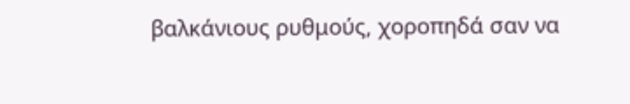βαλκάνιους ρυθμούς, χοροπηδά σαν να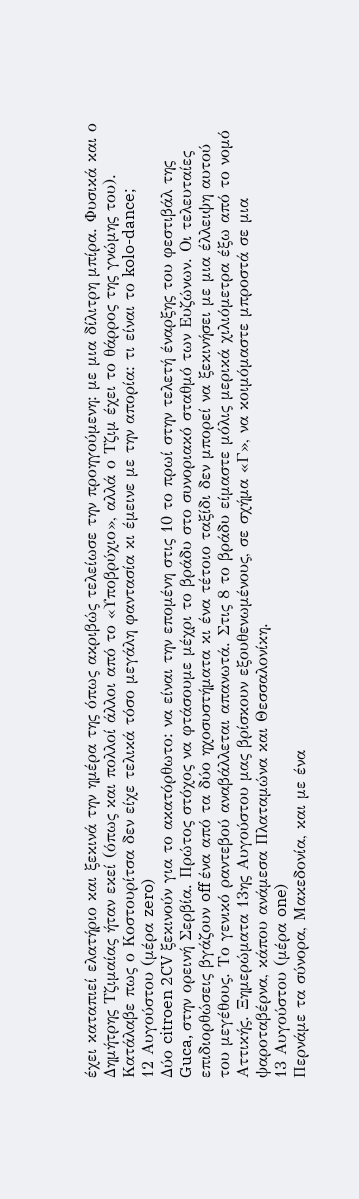έχει καταπιεί ελατήριο και ξεκινά την ημέρα της όπως ακριβώς τελείωσε την προηγούμενη: με μια δίλιτρη μπίρα. Φυσικά και ο Δημήτρης Τζιμαίας ήταν εκεί (όπως και πολλοί άλλοι από το «Υποβρύχιο», αλλά ο Τζιμ έχει το θάρρος της γνώμης του). Κατάλαβε πως ο Κοστουρίτσα δεν είχε τελικά τόσο μεγάλη φαντασία κι έμεινε με την απορία: τι είναι το kolo-dance;
12 Αυγούστου (μέρα zero)
Δύο citroen 2CV ξεκινούν για το ακατόρθωτο: να είναι την επομένη στις 10 το πρωί στην τελετή έναρξης του φεστιβάλ της Guca, στην ορεινή Σερβία. Πρώτος στόχος να φτάσουμε μέχρι το βράδυ στο συνοριακό σταθμό των Ευζώνων. Οι τελευταίες επιδιορθώσεις βγάζουν off ένα από τα δύο ηχοσυστήματα κι ένα τέτοιο ταξίδι δεν μπορεί να ξεκινήσει με μια έλλειψη αυτού του μεγέθους. Το γενικό ραντεβού αναβάλλεται απανωτά. Στις 8 το βράδυ είμαστε μόλις μερικά χιλιόμετρα έξω από το νομό Αττικής. Ξημερώματα 13ης Αυγούστου μας βρίσκουν εξουθενωμένους, σε σχήμα «Γ», να κοιμόμαστε μπροστά σε μια ψαροταβέρνα, κάπου ανάμεσα Πλαταμώνα και Θεσσαλονίκη.
13 Αυγούστου (μέρα one)
Περνάμε τα σύνορα, Μακεδονία, και με ένα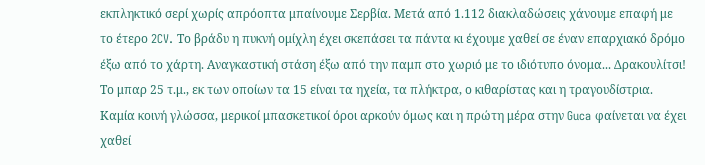εκπληκτικό σερί χωρίς απρόοπτα μπαίνουμε Σερβία. Μετά από 1.112 διακλαδώσεις χάνουμε επαφή με το έτερο 2CV. Το βράδυ η πυκνή ομίχλη έχει σκεπάσει τα πάντα κι έχουμε χαθεί σε έναν επαρχιακό δρόμο έξω από το χάρτη. Αναγκαστική στάση έξω από την παμπ στο χωριό με το ιδιότυπο όνομα... Δρακουλίτσι! Το μπαρ 25 τ.μ., εκ των οποίων τα 15 είναι τα ηχεία, τα πλήκτρα, ο κιθαρίστας και η τραγουδίστρια. Καμία κοινή γλώσσα, μερικοί μπασκετικοί όροι αρκούν όμως και η πρώτη μέρα στην Guca φαίνεται να έχει χαθεί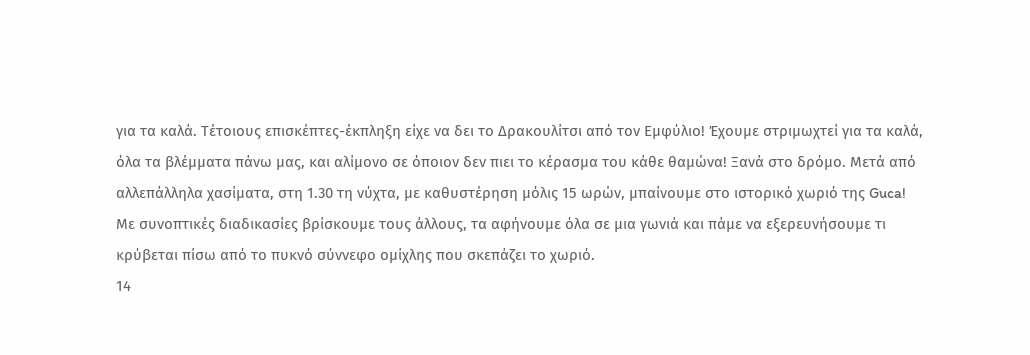για τα καλά. Τέτοιους επισκέπτες-έκπληξη είχε να δει το Δρακουλίτσι από τον Εμφύλιο! Έχουμε στριμωχτεί για τα καλά, όλα τα βλέμματα πάνω μας, και αλίμονο σε όποιον δεν πιει το κέρασμα του κάθε θαμώνα! Ξανά στο δρόμο. Μετά από αλλεπάλληλα χασίματα, στη 1.30 τη νύχτα, με καθυστέρηση μόλις 15 ωρών, μπαίνουμε στo ιστορικό χωριό της Guca! Με συνοπτικές διαδικασίες βρίσκουμε τους άλλους, τα αφήνουμε όλα σε μια γωνιά και πάμε να εξερευνήσουμε τι κρύβεται πίσω από το πυκνό σύννεφο ομίχλης που σκεπάζει το χωριό.
14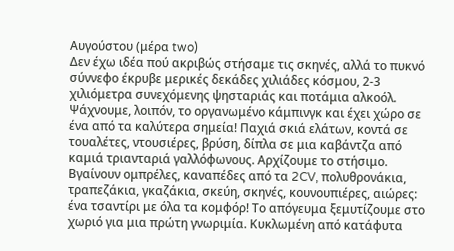Αυγούστου (μέρα two)
Δεν έχω ιδέα πού ακριβώς στήσαμε τις σκηνές, αλλά το πυκνό σύννεφο έκρυβε μερικές δεκάδες χιλιάδες κόσμου, 2-3 χιλιόμετρα συνεχόμενης ψησταριάς και ποτάμια αλκοόλ. Ψάχνουμε, λοιπόν, το οργανωμένο κάμπινγκ και έχει χώρο σε ένα από τα καλύτερα σημεία! Παχιά σκιά ελάτων, κοντά σε τουαλέτες, ντουσιέρες, βρύση, δίπλα σε μια καβάντζα από καμιά τριανταριά γαλλόφωνους. Αρχίζουμε το στήσιμο. Βγαίνουν ομπρέλες, καναπέδες από τα 2CV, πολυθρονάκια, τραπεζάκια, γκαζάκια, σκεύη, σκηνές, κουνουπιέρες, αιώρες: ένα τσαντίρι με όλα τα κομφόρ! Το απόγευμα ξεμυτίζουμε στο χωριό για μια πρώτη γνωριμία. Κυκλωμένη από κατάφυτα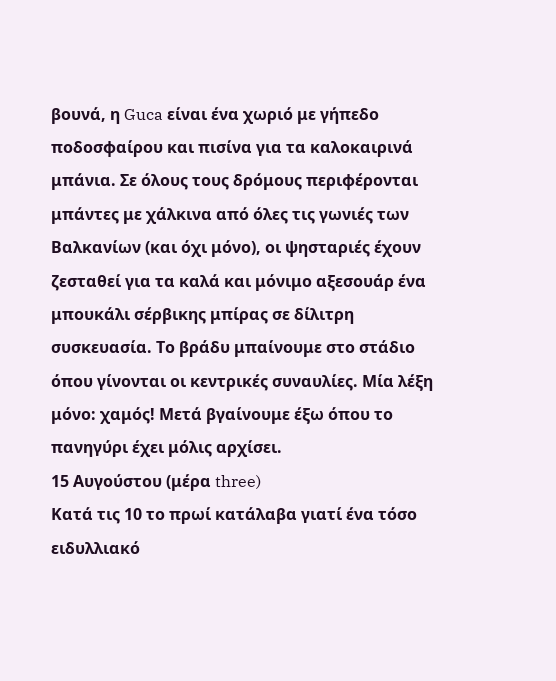βουνά, η Guca είναι ένα χωριό με γήπεδο ποδοσφαίρου και πισίνα για τα καλοκαιρινά μπάνια. Σε όλους τους δρόμους περιφέρονται μπάντες με χάλκινα από όλες τις γωνιές των Βαλκανίων (και όχι μόνο), οι ψησταριές έχουν ζεσταθεί για τα καλά και μόνιμο αξεσουάρ ένα μπουκάλι σέρβικης μπίρας σε δίλιτρη συσκευασία. Το βράδυ μπαίνουμε στο στάδιο όπου γίνονται οι κεντρικές συναυλίες. Μία λέξη μόνο: χαμός! Μετά βγαίνουμε έξω όπου το πανηγύρι έχει μόλις αρχίσει.
15 Αυγούστου (μέρα three)
Κατά τις 10 το πρωί κατάλαβα γιατί ένα τόσο ειδυλλιακό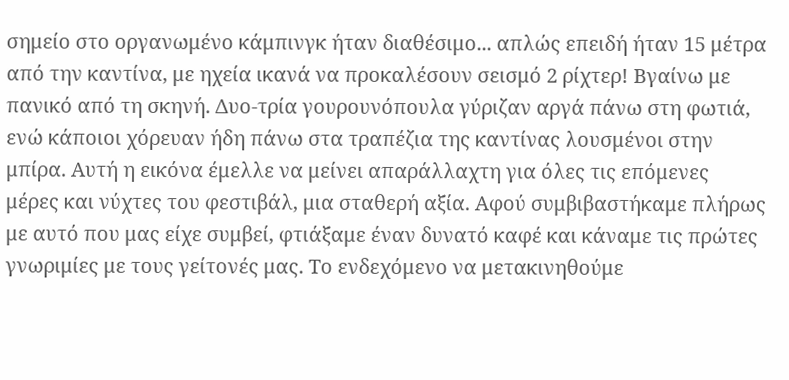σημείο στο οργανωμένο κάμπινγκ ήταν διαθέσιμο... απλώς επειδή ήταν 15 μέτρα από την καντίνα, με ηχεία ικανά να προκαλέσουν σεισμό 2 ρίχτερ! Βγαίνω με πανικό από τη σκηνή. Δυο-τρία γουρουνόπουλα γύριζαν αργά πάνω στη φωτιά, ενώ κάποιοι χόρευαν ήδη πάνω στα τραπέζια της καντίνας λουσμένοι στην μπίρα. Αυτή η εικόνα έμελλε να μείνει απαράλλαχτη για όλες τις επόμενες μέρες και νύχτες του φεστιβάλ, μια σταθερή αξία. Αφού συμβιβαστήκαμε πλήρως με αυτό που μας είχε συμβεί, φτιάξαμε έναν δυνατό καφέ και κάναμε τις πρώτες γνωριμίες με τους γείτονές μας. Το ενδεχόμενο να μετακινηθούμε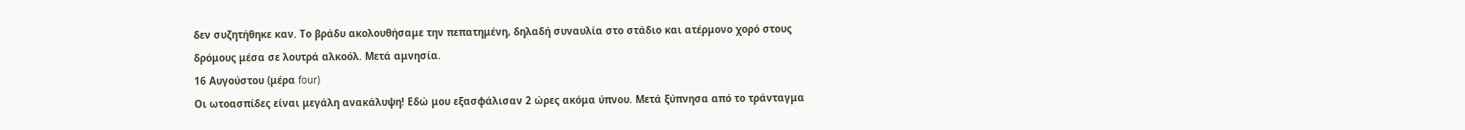δεν συζητήθηκε καν. Το βράδυ ακολουθήσαμε την πεπατημένη, δηλαδή συναυλία στο στάδιο και ατέρμονο χορό στους δρόμους μέσα σε λουτρά αλκοόλ. Μετά αμνησία.
16 Αυγούστου (μέρα four)
Οι ωτοασπίδες είναι μεγάλη ανακάλυψη! Εδώ μου εξασφάλισαν 2 ώρες ακόμα ύπνου. Μετά ξύπνησα από το τράνταγμα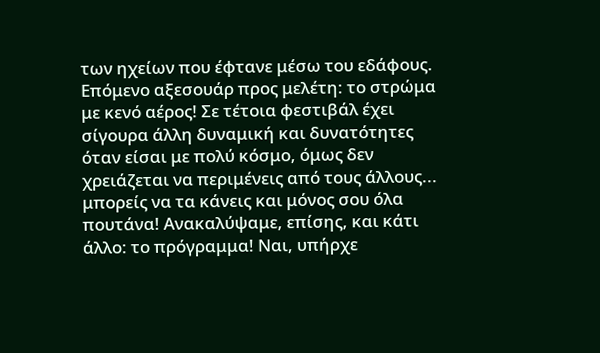των ηχείων που έφτανε μέσω του εδάφους. Επόμενο αξεσουάρ προς μελέτη: το στρώμα με κενό αέρος! Σε τέτοια φεστιβάλ έχει σίγουρα άλλη δυναμική και δυνατότητες όταν είσαι με πολύ κόσμο, όμως δεν χρειάζεται να περιμένεις από τους άλλους... μπορείς να τα κάνεις και μόνος σου όλα πουτάνα! Ανακαλύψαμε, επίσης, και κάτι άλλο: το πρόγραμμα! Ναι, υπήρχε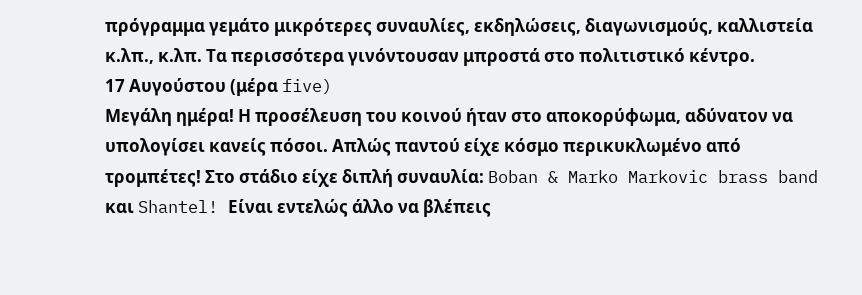πρόγραμμα γεμάτο μικρότερες συναυλίες, εκδηλώσεις, διαγωνισμούς, καλλιστεία κ.λπ., κ.λπ. Τα περισσότερα γινόντουσαν μπροστά στο πολιτιστικό κέντρο.
17 Αυγούστου (μέρα five)
Μεγάλη ημέρα! Η προσέλευση του κοινού ήταν στο αποκορύφωμα, αδύνατον να υπολογίσει κανείς πόσοι. Απλώς παντού είχε κόσμο περικυκλωμένο από τρομπέτες! Στο στάδιο είχε διπλή συναυλία: Boban & Marko Markovic brass band και Shantel! Είναι εντελώς άλλο να βλέπεις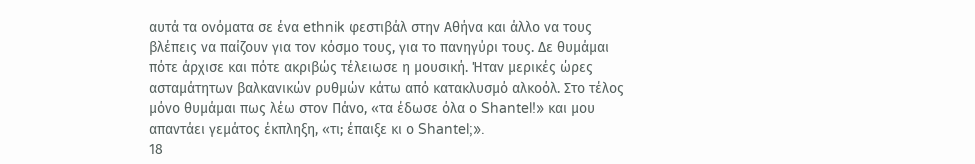αυτά τα ονόματα σε ένα ethnik φεστιβάλ στην Αθήνα και άλλο να τους βλέπεις να παίζουν για τον κόσμο τους, για το πανηγύρι τους. Δε θυμάμαι πότε άρχισε και πότε ακριβώς τέλειωσε η μουσική. Ήταν μερικές ώρες ασταμάτητων βαλκανικών ρυθμών κάτω από κατακλυσμό αλκοόλ. Στο τέλος μόνο θυμάμαι πως λέω στον Πάνο, «τα έδωσε όλα ο Shantel!» και μου απαντάει γεμάτος έκπληξη, «τι; έπαιξε κι ο Shantel;».
18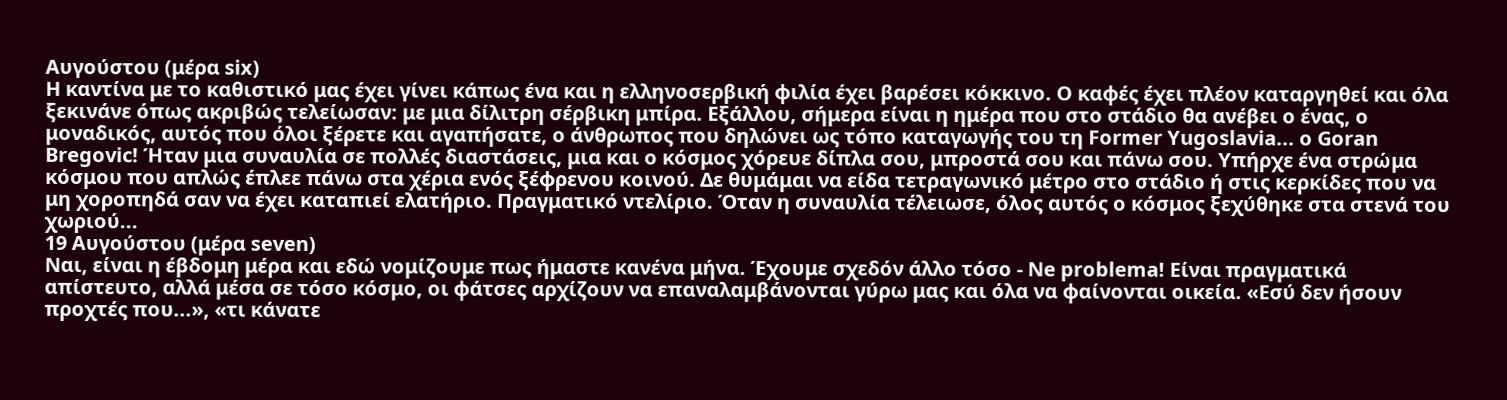Αυγούστου (μέρα six)
Η καντίνα με το καθιστικό μας έχει γίνει κάπως ένα και η ελληνοσερβική φιλία έχει βαρέσει κόκκινο. Ο καφές έχει πλέον καταργηθεί και όλα ξεκινάνε όπως ακριβώς τελείωσαν: με μια δίλιτρη σέρβικη μπίρα. Εξάλλου, σήμερα είναι η ημέρα που στο στάδιο θα ανέβει ο ένας, ο μοναδικός, αυτός που όλοι ξέρετε και αγαπήσατε, ο άνθρωπος που δηλώνει ως τόπο καταγωγής του τη Former Yugoslavia... ο Goran Bregovic! Ήταν μια συναυλία σε πολλές διαστάσεις, μια και ο κόσμος χόρευε δίπλα σου, μπροστά σου και πάνω σου. Υπήρχε ένα στρώμα κόσμου που απλώς έπλεε πάνω στα χέρια ενός ξέφρενου κοινού. Δε θυμάμαι να είδα τετραγωνικό μέτρο στο στάδιο ή στις κερκίδες που να μη χοροπηδά σαν να έχει καταπιεί ελατήριο. Πραγματικό ντελίριο. Όταν η συναυλία τέλειωσε, όλος αυτός ο κόσμος ξεχύθηκε στα στενά του χωριού...
19 Αυγούστου (μέρα seven)
Ναι, είναι η έβδομη μέρα και εδώ νομίζουμε πως ήμαστε κανένα μήνα. Έχουμε σχεδόν άλλο τόσο - Ne problema! Είναι πραγματικά απίστευτο, αλλά μέσα σε τόσο κόσμο, οι φάτσες αρχίζουν να επαναλαμβάνονται γύρω μας και όλα να φαίνονται οικεία. «Εσύ δεν ήσουν προχτές που...», «τι κάνατε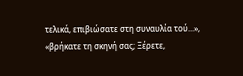τελικά, επιβιώσατε στη συναυλία τού...», «βρήκατε τη σκηνή σας; Ξέρετε,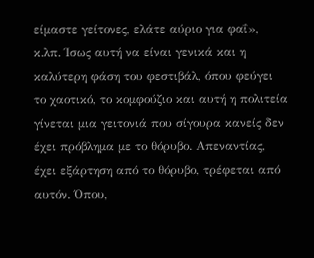είμαστε γείτονες, ελάτε αύριο για φαΐ», κ.λπ. Ίσως αυτή να είναι γενικά και η καλύτερη φάση του φεστιβάλ, όπου φεύγει το χαοτικό, το κομφούζιο και αυτή η πολιτεία γίνεται μια γειτονιά που σίγουρα κανείς δεν έχει πρόβλημα με το θόρυβο. Απεναντίας, έχει εξάρτηση από το θόρυβο, τρέφεται από αυτόν. Όπου,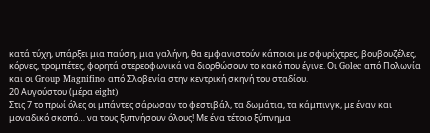κατά τύχη, υπάρξει μια παύση, μια γαλήνη, θα εμφανιστούν κάποιοι με σφυρίχτρες, βουβουζέλες, κόρνες, τρομπέτες, φορητά στερεοφωνικά να διορθώσουν το κακό που έγινε. Οι Golec από Πολωνία και οι Group Magnifino από Σλοβενία στην κεντρική σκηνή του σταδίου.
20 Αυγούστου (μέρα eight)
Στις 7 το πρωί όλες οι μπάντες σάρωσαν το φεστιβάλ, τα δωμάτια, τα κάμπινγκ, με έναν και μοναδικό σκοπό… να τους ξυπνήσουν όλους! Με ένα τέτοιο ξύπνημα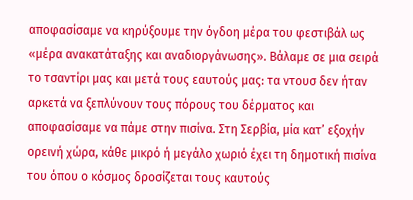αποφασίσαμε να κηρύξουμε την όγδοη μέρα του φεστιβάλ ως «μέρα ανακατάταξης και αναδιοργάνωσης». Βάλαμε σε μια σειρά το τσαντίρι μας και μετά τους εαυτούς μας: τα ντουσ δεν ήταν αρκετά να ξεπλύνουν τους πόρους του δέρματος και αποφασίσαμε να πάμε στην πισίνα. Στη Σερβία, μία κατ’ εξοχήν ορεινή χώρα, κάθε μικρό ή μεγάλο χωριό έχει τη δημοτική πισίνα του όπου ο κόσμος δροσίζεται τους καυτούς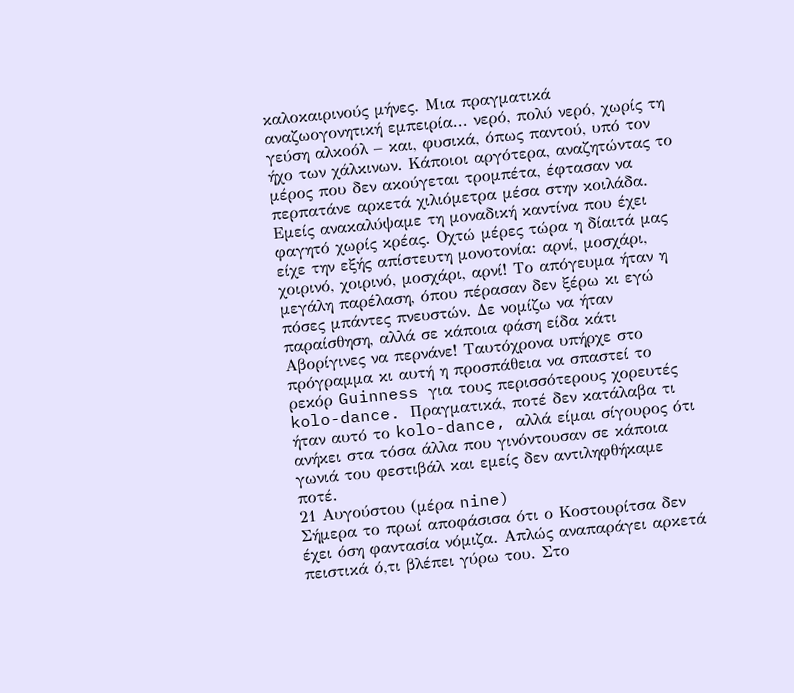καλοκαιρινούς μήνες. Μια πραγματικά αναζωογονητική εμπειρία... νερό, πολύ νερό, χωρίς τη γεύση αλκοόλ – και, φυσικά, όπως παντού, υπό τον ήχο των χάλκινων. Κάποιοι αργότερα, αναζητώντας το μέρος που δεν ακούγεται τρομπέτα, έφτασαν να περπατάνε αρκετά χιλιόμετρα μέσα στην κοιλάδα. Εμείς ανακαλύψαμε τη μοναδική καντίνα που έχει φαγητό χωρίς κρέας. Οχτώ μέρες τώρα η δίαιτά μας είχε την εξής απίστευτη μονοτονία: αρνί, μοσχάρι, χοιρινό, χοιρινό, μοσχάρι, αρνί! Το απόγευμα ήταν η μεγάλη παρέλαση, όπου πέρασαν δεν ξέρω κι εγώ πόσες μπάντες πνευστών. Δε νομίζω να ήταν παραίσθηση, αλλά σε κάποια φάση είδα κάτι Αβορίγινες να περνάνε! Ταυτόχρονα υπήρχε στο πρόγραμμα κι αυτή η προσπάθεια να σπαστεί το ρεκόρ Guinness για τους περισσότερους χορευτές kolo-dance. Πραγματικά, ποτέ δεν κατάλαβα τι ήταν αυτό το kolo-dance, αλλά είμαι σίγουρος ότι ανήκει στα τόσα άλλα που γινόντουσαν σε κάποια γωνιά του φεστιβάλ και εμείς δεν αντιληφθήκαμε ποτέ.
21 Αυγούστου (μέρα nine)
Σήμερα το πρωί αποφάσισα ότι ο Κοστουρίτσα δεν έχει όση φαντασία νόμιζα. Απλώς αναπαράγει αρκετά πειστικά ό,τι βλέπει γύρω του. Στο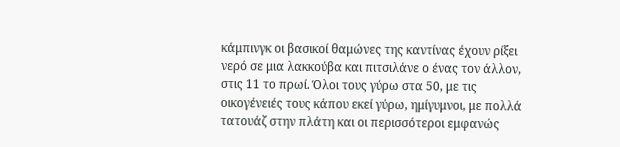κάμπινγκ οι βασικοί θαμώνες της καντίνας έχουν ρίξει νερό σε μια λακκούβα και πιτσιλάνε ο ένας τον άλλον, στις 11 το πρωί. Όλοι τους γύρω στα 50, με τις οικογένειές τους κάπου εκεί γύρω, ημίγυμνοι, με πολλά τατουάζ στην πλάτη και οι περισσότεροι εμφανώς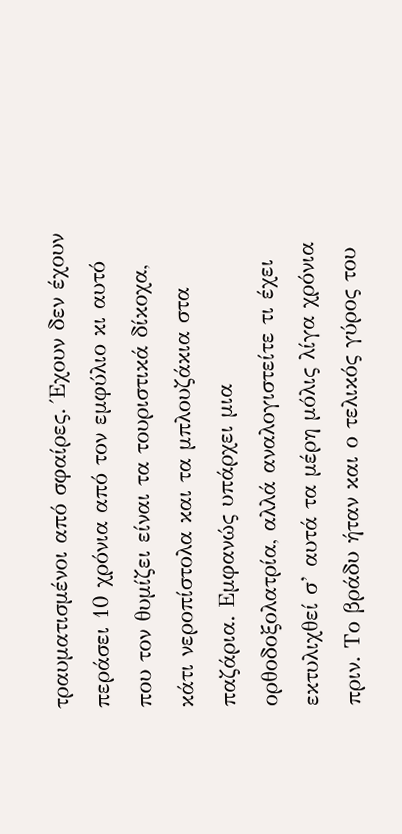τραυματισμένοι από σφαίρες. Έχουν δεν έχουν περάσει 10 χρόνια από τον εμφύλιο κι αυτό που τον θυμίζει είναι τα τουριστικά δίκοχα, κάτι νεροπίστολα και τα μπλουζάκια στα παζάρια. Εμφανώς υπάρχει μια ορθοδοξολατρία, αλλά αναλογιστείτε τι έχει εκτυλιχθεί σ’ αυτά τα μέρη μόλις λίγα χρόνια πριν. Το βράδυ ήταν και ο τελικός γύρος του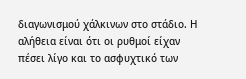διαγωνισμού χάλκινων στο στάδιο. Η αλήθεια είναι ότι οι ρυθμοί είχαν πέσει λίγο και το ασφυχτικό των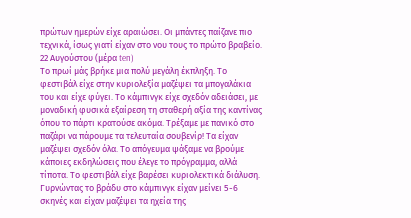πρώτων ημερών είχε αραιώσει. Οι μπάντες παίζανε πιο τεχνικά, ίσως γιατί είχαν στο νου τους το πρώτο βραβείο.
22 Αυγούστου (μέρα ten)
Το πρωί μάς βρήκε μια πολύ μεγάλη έκπληξη. Το φεστιβάλ είχε στην κυριολεξία μαζέψει τα μπογαλάκια του και είχε φύγει. Το κάμπινγκ είχε σχεδόν αδειάσει, με μοναδική φυσικά εξαίρεση τη σταθερή αξία της καντίνας όπου το πάρτι κρατούσε ακόμα. Τρέξαμε με πανικό στο παζάρι να πάρουμε τα τελευταία σουβενίρ! Τα είχαν μαζέψει σχεδόν όλα. Το απόγευμα ψάξαμε να βρούμε κάποιες εκδηλώσεις που έλεγε το πρόγραμμα, αλλά τίποτα. Το φεστιβάλ είχε βαρέσει κυριολεκτικά διάλυση. Γυρνώντας το βράδυ στο κάμπινγκ είχαν μείνει 5-6 σκηνές και είχαν μαζέψει τα ηχεία της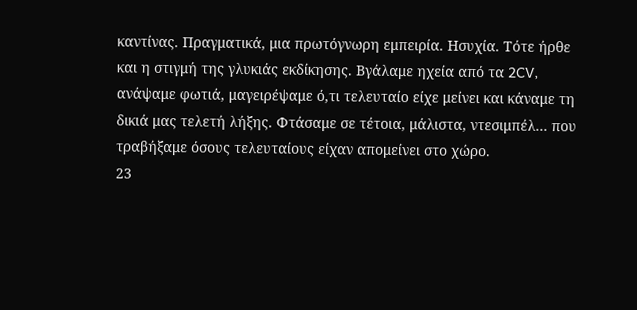καντίνας. Πραγματικά, μια πρωτόγνωρη εμπειρία. Ησυχία. Τότε ήρθε και η στιγμή της γλυκιάς εκδίκησης. Βγάλαμε ηχεία από τα 2CV, ανάψαμε φωτιά, μαγειρέψαμε ό,τι τελευταίο είχε μείνει και κάναμε τη δικιά μας τελετή λήξης. Φτάσαμε σε τέτοια, μάλιστα, ντεσιμπέλ… που τραβήξαμε όσους τελευταίους είχαν απομείνει στο χώρο.
23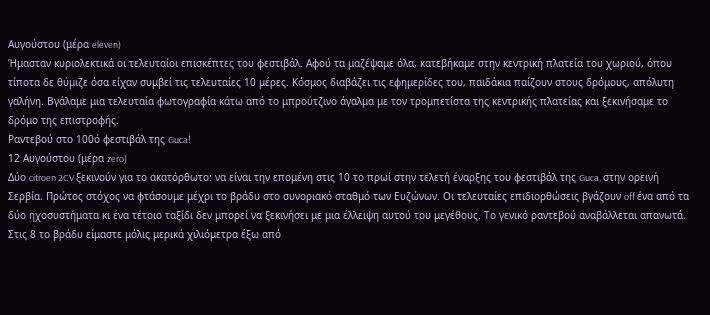Αυγούστου (μέρα eleven)
Ήμασταν κυριολεκτικά οι τελευταίοι επισκέπτες του φεστιβάλ. Αφού τα μαζέψαμε όλα, κατεβήκαμε στην κεντρική πλατεία του χωριού, όπου τίποτα δε θύμιζε όσα είχαν συμβεί τις τελευταίες 10 μέρες. Κόσμος διαβάζει τις εφημερίδες του, παιδάκια παίζουν στους δρόμους, απόλυτη γαλήνη. Βγάλαμε μια τελευταία φωτογραφία κάτω από το μπρούτζινο άγαλμα με τον τρομπετίστα της κεντρικής πλατείας και ξεκινήσαμε το δρόμο της επιστροφής.
Ραντεβού στο 100ό φεστιβάλ της Guca!
12 Αυγούστου (μέρα zero)
Δύο citroen 2CV ξεκινούν για το ακατόρθωτο: να είναι την επομένη στις 10 το πρωί στην τελετή έναρξης του φεστιβάλ της Guca, στην ορεινή Σερβία. Πρώτος στόχος να φτάσουμε μέχρι το βράδυ στο συνοριακό σταθμό των Ευζώνων. Οι τελευταίες επιδιορθώσεις βγάζουν off ένα από τα δύο ηχοσυστήματα κι ένα τέτοιο ταξίδι δεν μπορεί να ξεκινήσει με μια έλλειψη αυτού του μεγέθους. Το γενικό ραντεβού αναβάλλεται απανωτά. Στις 8 το βράδυ είμαστε μόλις μερικά χιλιόμετρα έξω από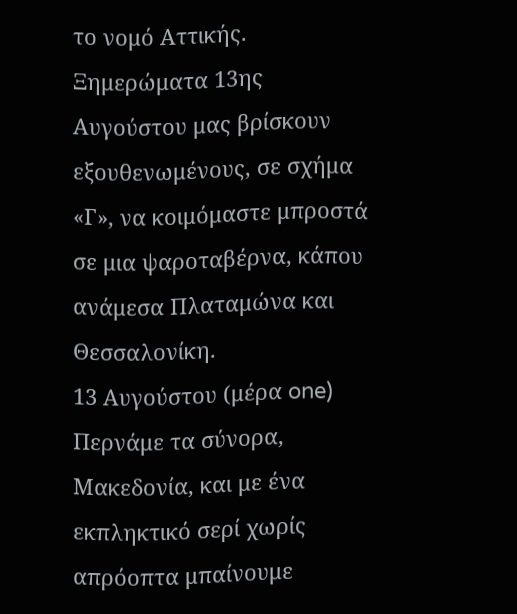το νομό Αττικής. Ξημερώματα 13ης Αυγούστου μας βρίσκουν εξουθενωμένους, σε σχήμα «Γ», να κοιμόμαστε μπροστά σε μια ψαροταβέρνα, κάπου ανάμεσα Πλαταμώνα και Θεσσαλονίκη.
13 Αυγούστου (μέρα one)
Περνάμε τα σύνορα, Μακεδονία, και με ένα εκπληκτικό σερί χωρίς απρόοπτα μπαίνουμε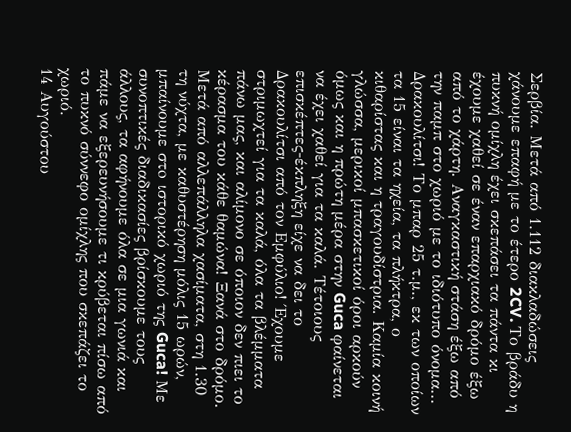Σερβία. Μετά από 1.112 διακλαδώσεις χάνουμε επαφή με το έτερο 2CV. Το βράδυ η πυκνή ομίχλη έχει σκεπάσει τα πάντα κι έχουμε χαθεί σε έναν επαρχιακό δρόμο έξω από το χάρτη. Αναγκαστική στάση έξω από την παμπ στο χωριό με το ιδιότυπο όνομα... Δρακουλίτσι! Το μπαρ 25 τ.μ., εκ των οποίων τα 15 είναι τα ηχεία, τα πλήκτρα, ο κιθαρίστας και η τραγουδίστρια. Καμία κοινή γλώσσα, μερικοί μπασκετικοί όροι αρκούν όμως και η πρώτη μέρα στην Guca φαίνεται να έχει χαθεί για τα καλά. Τέτοιους επισκέπτες-έκπληξη είχε να δει το Δρακουλίτσι από τον Εμφύλιο! Έχουμε στριμωχτεί για τα καλά, όλα τα βλέμματα πάνω μας, και αλίμονο σε όποιον δεν πιει το κέρασμα του κάθε θαμώνα! Ξανά στο δρόμο. Μετά από αλλεπάλληλα χασίματα, στη 1.30 τη νύχτα, με καθυστέρηση μόλις 15 ωρών, μπαίνουμε στo ιστορικό χωριό της Guca! Με συνοπτικές διαδικασίες βρίσκουμε τους άλλους, τα αφήνουμε όλα σε μια γωνιά και πάμε να εξερευνήσουμε τι κρύβεται πίσω από το πυκνό σύννεφο ομίχλης που σκεπάζει το χωριό.
14 Αυγούστου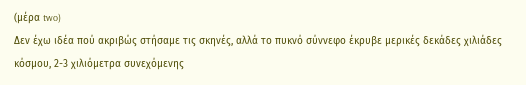(μέρα two)
Δεν έχω ιδέα πού ακριβώς στήσαμε τις σκηνές, αλλά το πυκνό σύννεφο έκρυβε μερικές δεκάδες χιλιάδες κόσμου, 2-3 χιλιόμετρα συνεχόμενης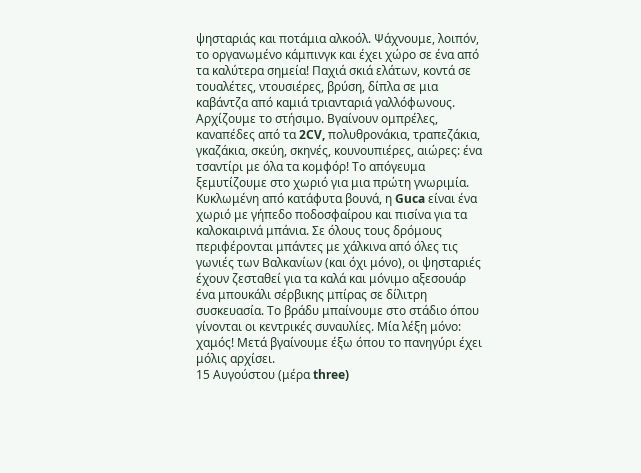ψησταριάς και ποτάμια αλκοόλ. Ψάχνουμε, λοιπόν, το οργανωμένο κάμπινγκ και έχει χώρο σε ένα από τα καλύτερα σημεία! Παχιά σκιά ελάτων, κοντά σε τουαλέτες, ντουσιέρες, βρύση, δίπλα σε μια καβάντζα από καμιά τριανταριά γαλλόφωνους. Αρχίζουμε το στήσιμο. Βγαίνουν ομπρέλες, καναπέδες από τα 2CV, πολυθρονάκια, τραπεζάκια, γκαζάκια, σκεύη, σκηνές, κουνουπιέρες, αιώρες: ένα τσαντίρι με όλα τα κομφόρ! Το απόγευμα ξεμυτίζουμε στο χωριό για μια πρώτη γνωριμία. Κυκλωμένη από κατάφυτα βουνά, η Guca είναι ένα χωριό με γήπεδο ποδοσφαίρου και πισίνα για τα καλοκαιρινά μπάνια. Σε όλους τους δρόμους περιφέρονται μπάντες με χάλκινα από όλες τις γωνιές των Βαλκανίων (και όχι μόνο), οι ψησταριές έχουν ζεσταθεί για τα καλά και μόνιμο αξεσουάρ ένα μπουκάλι σέρβικης μπίρας σε δίλιτρη συσκευασία. Το βράδυ μπαίνουμε στο στάδιο όπου γίνονται οι κεντρικές συναυλίες. Μία λέξη μόνο: χαμός! Μετά βγαίνουμε έξω όπου το πανηγύρι έχει μόλις αρχίσει.
15 Αυγούστου (μέρα three)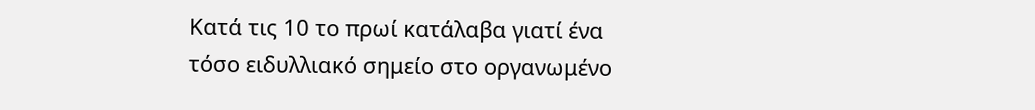Κατά τις 10 το πρωί κατάλαβα γιατί ένα τόσο ειδυλλιακό σημείο στο οργανωμένο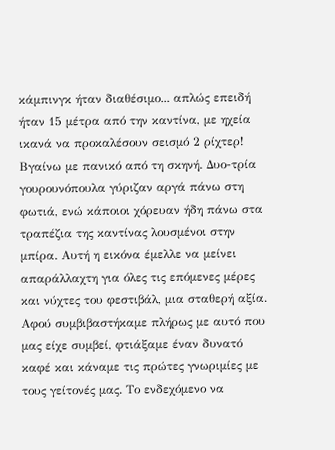κάμπινγκ ήταν διαθέσιμο... απλώς επειδή ήταν 15 μέτρα από την καντίνα, με ηχεία ικανά να προκαλέσουν σεισμό 2 ρίχτερ! Βγαίνω με πανικό από τη σκηνή. Δυο-τρία γουρουνόπουλα γύριζαν αργά πάνω στη φωτιά, ενώ κάποιοι χόρευαν ήδη πάνω στα τραπέζια της καντίνας λουσμένοι στην μπίρα. Αυτή η εικόνα έμελλε να μείνει απαράλλαχτη για όλες τις επόμενες μέρες και νύχτες του φεστιβάλ, μια σταθερή αξία. Αφού συμβιβαστήκαμε πλήρως με αυτό που μας είχε συμβεί, φτιάξαμε έναν δυνατό καφέ και κάναμε τις πρώτες γνωριμίες με τους γείτονές μας. Το ενδεχόμενο να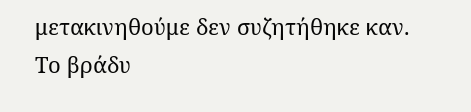μετακινηθούμε δεν συζητήθηκε καν. Το βράδυ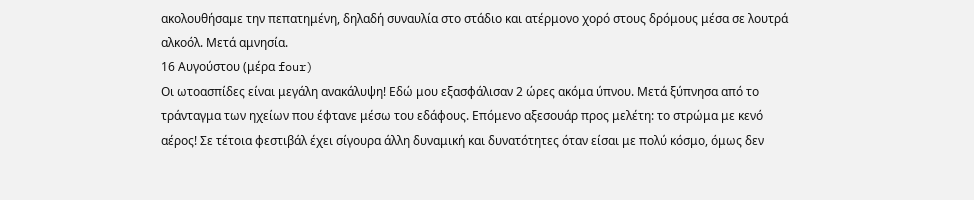ακολουθήσαμε την πεπατημένη, δηλαδή συναυλία στο στάδιο και ατέρμονο χορό στους δρόμους μέσα σε λουτρά αλκοόλ. Μετά αμνησία.
16 Αυγούστου (μέρα four)
Οι ωτοασπίδες είναι μεγάλη ανακάλυψη! Εδώ μου εξασφάλισαν 2 ώρες ακόμα ύπνου. Μετά ξύπνησα από το τράνταγμα των ηχείων που έφτανε μέσω του εδάφους. Επόμενο αξεσουάρ προς μελέτη: το στρώμα με κενό αέρος! Σε τέτοια φεστιβάλ έχει σίγουρα άλλη δυναμική και δυνατότητες όταν είσαι με πολύ κόσμο, όμως δεν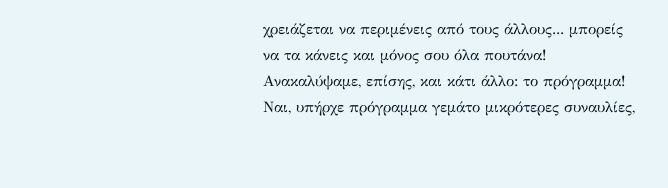χρειάζεται να περιμένεις από τους άλλους... μπορείς να τα κάνεις και μόνος σου όλα πουτάνα! Ανακαλύψαμε, επίσης, και κάτι άλλο: το πρόγραμμα! Ναι, υπήρχε πρόγραμμα γεμάτο μικρότερες συναυλίες,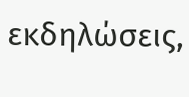εκδηλώσεις,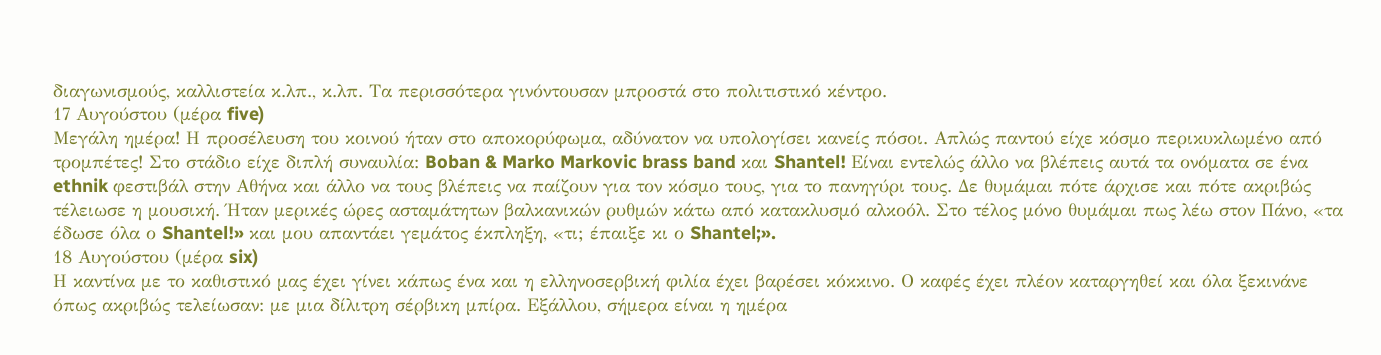διαγωνισμούς, καλλιστεία κ.λπ., κ.λπ. Τα περισσότερα γινόντουσαν μπροστά στο πολιτιστικό κέντρο.
17 Αυγούστου (μέρα five)
Μεγάλη ημέρα! Η προσέλευση του κοινού ήταν στο αποκορύφωμα, αδύνατον να υπολογίσει κανείς πόσοι. Απλώς παντού είχε κόσμο περικυκλωμένο από τρομπέτες! Στο στάδιο είχε διπλή συναυλία: Boban & Marko Markovic brass band και Shantel! Είναι εντελώς άλλο να βλέπεις αυτά τα ονόματα σε ένα ethnik φεστιβάλ στην Αθήνα και άλλο να τους βλέπεις να παίζουν για τον κόσμο τους, για το πανηγύρι τους. Δε θυμάμαι πότε άρχισε και πότε ακριβώς τέλειωσε η μουσική. Ήταν μερικές ώρες ασταμάτητων βαλκανικών ρυθμών κάτω από κατακλυσμό αλκοόλ. Στο τέλος μόνο θυμάμαι πως λέω στον Πάνο, «τα έδωσε όλα ο Shantel!» και μου απαντάει γεμάτος έκπληξη, «τι; έπαιξε κι ο Shantel;».
18 Αυγούστου (μέρα six)
Η καντίνα με το καθιστικό μας έχει γίνει κάπως ένα και η ελληνοσερβική φιλία έχει βαρέσει κόκκινο. Ο καφές έχει πλέον καταργηθεί και όλα ξεκινάνε όπως ακριβώς τελείωσαν: με μια δίλιτρη σέρβικη μπίρα. Εξάλλου, σήμερα είναι η ημέρα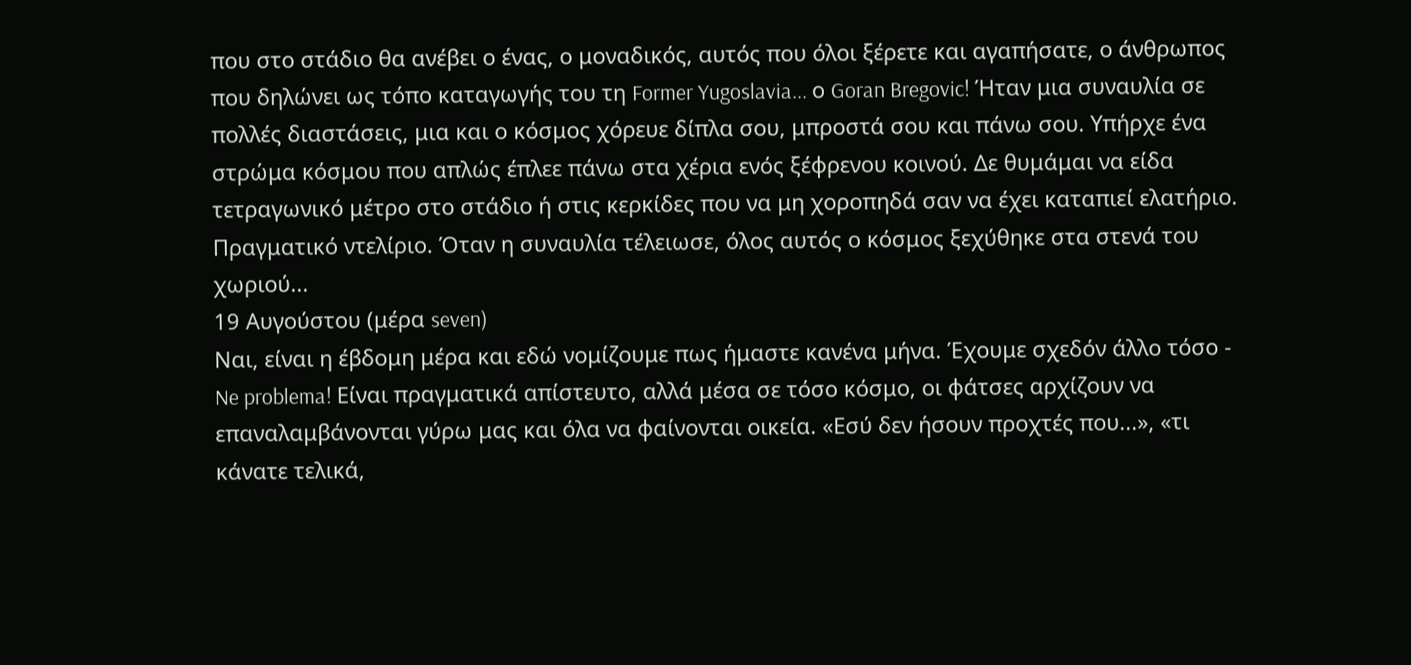που στο στάδιο θα ανέβει ο ένας, ο μοναδικός, αυτός που όλοι ξέρετε και αγαπήσατε, ο άνθρωπος που δηλώνει ως τόπο καταγωγής του τη Former Yugoslavia... ο Goran Bregovic! Ήταν μια συναυλία σε πολλές διαστάσεις, μια και ο κόσμος χόρευε δίπλα σου, μπροστά σου και πάνω σου. Υπήρχε ένα στρώμα κόσμου που απλώς έπλεε πάνω στα χέρια ενός ξέφρενου κοινού. Δε θυμάμαι να είδα τετραγωνικό μέτρο στο στάδιο ή στις κερκίδες που να μη χοροπηδά σαν να έχει καταπιεί ελατήριο. Πραγματικό ντελίριο. Όταν η συναυλία τέλειωσε, όλος αυτός ο κόσμος ξεχύθηκε στα στενά του χωριού...
19 Αυγούστου (μέρα seven)
Ναι, είναι η έβδομη μέρα και εδώ νομίζουμε πως ήμαστε κανένα μήνα. Έχουμε σχεδόν άλλο τόσο - Ne problema! Είναι πραγματικά απίστευτο, αλλά μέσα σε τόσο κόσμο, οι φάτσες αρχίζουν να επαναλαμβάνονται γύρω μας και όλα να φαίνονται οικεία. «Εσύ δεν ήσουν προχτές που...», «τι κάνατε τελικά,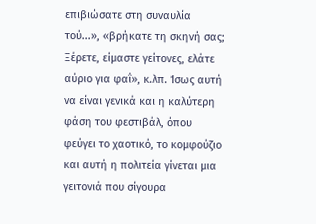επιβιώσατε στη συναυλία τού...», «βρήκατε τη σκηνή σας; Ξέρετε, είμαστε γείτονες, ελάτε αύριο για φαΐ», κ.λπ. Ίσως αυτή να είναι γενικά και η καλύτερη φάση του φεστιβάλ, όπου φεύγει το χαοτικό, το κομφούζιο και αυτή η πολιτεία γίνεται μια γειτονιά που σίγουρα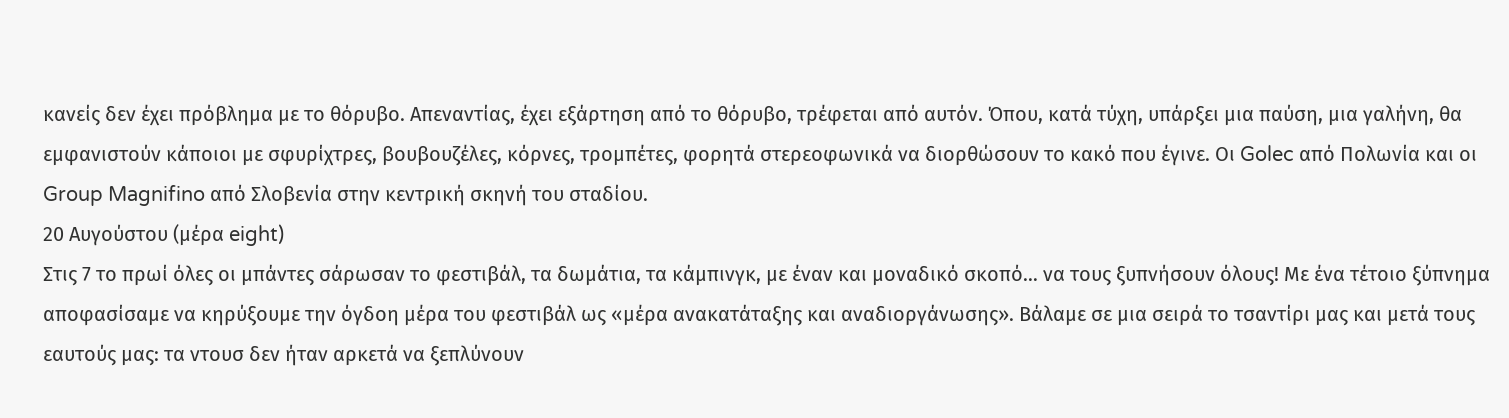κανείς δεν έχει πρόβλημα με το θόρυβο. Απεναντίας, έχει εξάρτηση από το θόρυβο, τρέφεται από αυτόν. Όπου, κατά τύχη, υπάρξει μια παύση, μια γαλήνη, θα εμφανιστούν κάποιοι με σφυρίχτρες, βουβουζέλες, κόρνες, τρομπέτες, φορητά στερεοφωνικά να διορθώσουν το κακό που έγινε. Οι Golec από Πολωνία και οι Group Magnifino από Σλοβενία στην κεντρική σκηνή του σταδίου.
20 Αυγούστου (μέρα eight)
Στις 7 το πρωί όλες οι μπάντες σάρωσαν το φεστιβάλ, τα δωμάτια, τα κάμπινγκ, με έναν και μοναδικό σκοπό… να τους ξυπνήσουν όλους! Με ένα τέτοιο ξύπνημα αποφασίσαμε να κηρύξουμε την όγδοη μέρα του φεστιβάλ ως «μέρα ανακατάταξης και αναδιοργάνωσης». Βάλαμε σε μια σειρά το τσαντίρι μας και μετά τους εαυτούς μας: τα ντουσ δεν ήταν αρκετά να ξεπλύνουν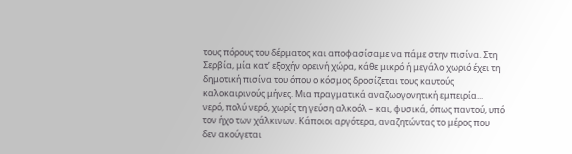τους πόρους του δέρματος και αποφασίσαμε να πάμε στην πισίνα. Στη Σερβία, μία κατ’ εξοχήν ορεινή χώρα, κάθε μικρό ή μεγάλο χωριό έχει τη δημοτική πισίνα του όπου ο κόσμος δροσίζεται τους καυτούς καλοκαιρινούς μήνες. Μια πραγματικά αναζωογονητική εμπειρία... νερό, πολύ νερό, χωρίς τη γεύση αλκοόλ – και, φυσικά, όπως παντού, υπό τον ήχο των χάλκινων. Κάποιοι αργότερα, αναζητώντας το μέρος που δεν ακούγεται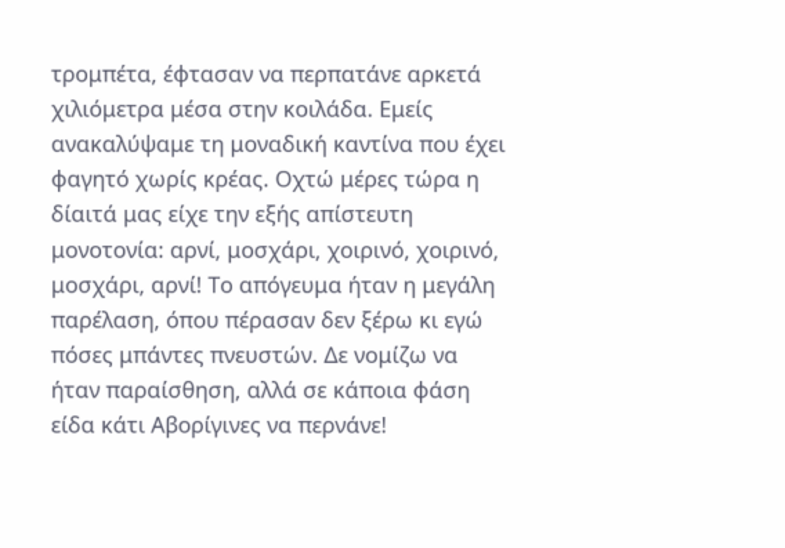τρομπέτα, έφτασαν να περπατάνε αρκετά χιλιόμετρα μέσα στην κοιλάδα. Εμείς ανακαλύψαμε τη μοναδική καντίνα που έχει φαγητό χωρίς κρέας. Οχτώ μέρες τώρα η δίαιτά μας είχε την εξής απίστευτη μονοτονία: αρνί, μοσχάρι, χοιρινό, χοιρινό, μοσχάρι, αρνί! Το απόγευμα ήταν η μεγάλη παρέλαση, όπου πέρασαν δεν ξέρω κι εγώ πόσες μπάντες πνευστών. Δε νομίζω να ήταν παραίσθηση, αλλά σε κάποια φάση είδα κάτι Αβορίγινες να περνάνε!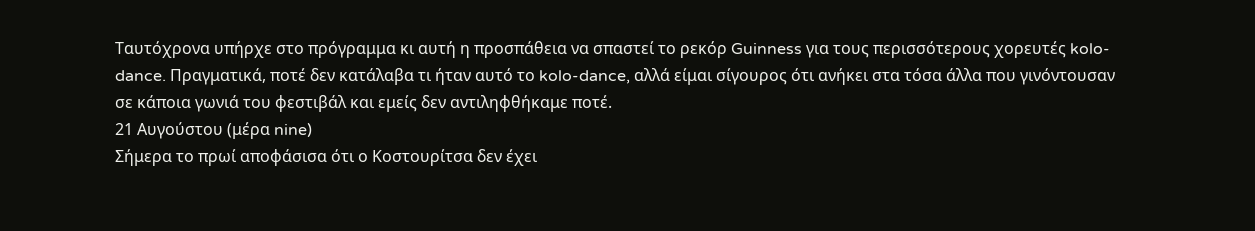Ταυτόχρονα υπήρχε στο πρόγραμμα κι αυτή η προσπάθεια να σπαστεί το ρεκόρ Guinness για τους περισσότερους χορευτές kolo-dance. Πραγματικά, ποτέ δεν κατάλαβα τι ήταν αυτό το kolo-dance, αλλά είμαι σίγουρος ότι ανήκει στα τόσα άλλα που γινόντουσαν σε κάποια γωνιά του φεστιβάλ και εμείς δεν αντιληφθήκαμε ποτέ.
21 Αυγούστου (μέρα nine)
Σήμερα το πρωί αποφάσισα ότι ο Κοστουρίτσα δεν έχει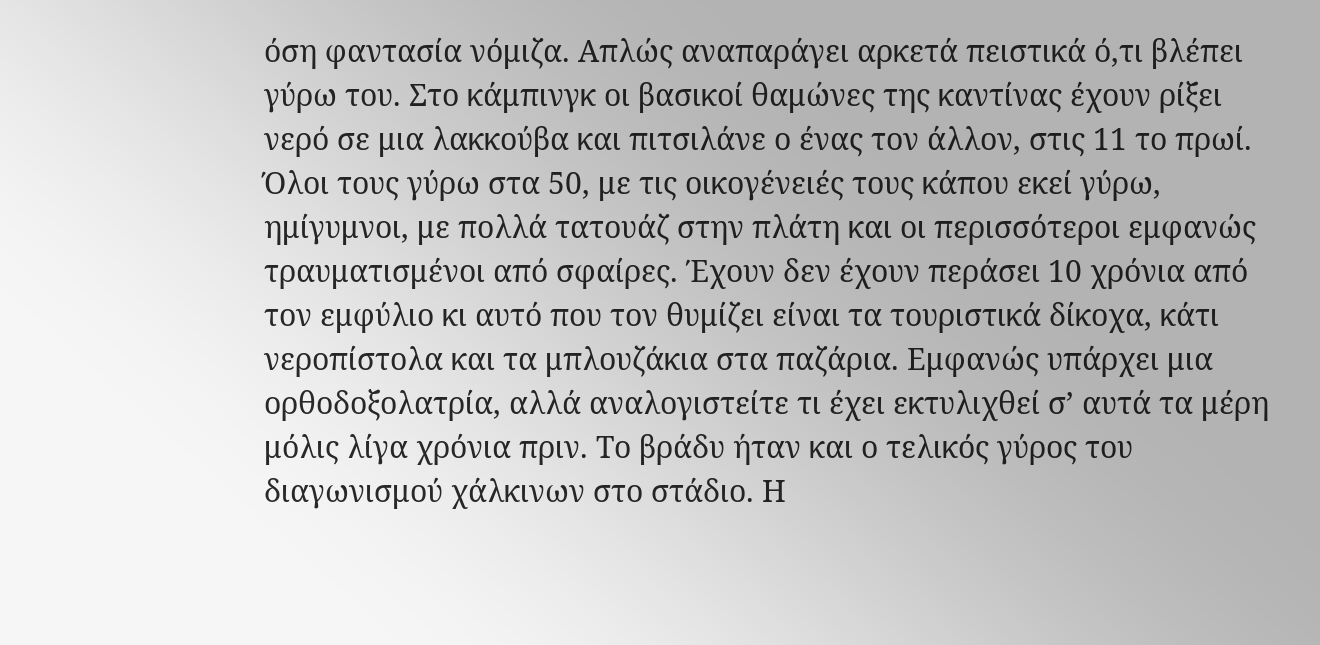όση φαντασία νόμιζα. Απλώς αναπαράγει αρκετά πειστικά ό,τι βλέπει γύρω του. Στο κάμπινγκ οι βασικοί θαμώνες της καντίνας έχουν ρίξει νερό σε μια λακκούβα και πιτσιλάνε ο ένας τον άλλον, στις 11 το πρωί. Όλοι τους γύρω στα 50, με τις οικογένειές τους κάπου εκεί γύρω, ημίγυμνοι, με πολλά τατουάζ στην πλάτη και οι περισσότεροι εμφανώς τραυματισμένοι από σφαίρες. Έχουν δεν έχουν περάσει 10 χρόνια από τον εμφύλιο κι αυτό που τον θυμίζει είναι τα τουριστικά δίκοχα, κάτι νεροπίστολα και τα μπλουζάκια στα παζάρια. Εμφανώς υπάρχει μια ορθοδοξολατρία, αλλά αναλογιστείτε τι έχει εκτυλιχθεί σ’ αυτά τα μέρη μόλις λίγα χρόνια πριν. Το βράδυ ήταν και ο τελικός γύρος του διαγωνισμού χάλκινων στο στάδιο. Η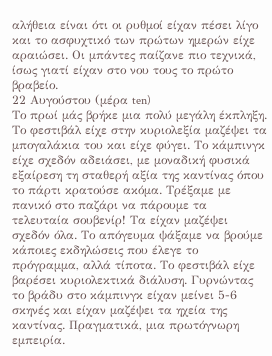αλήθεια είναι ότι οι ρυθμοί είχαν πέσει λίγο και το ασφυχτικό των πρώτων ημερών είχε αραιώσει. Οι μπάντες παίζανε πιο τεχνικά, ίσως γιατί είχαν στο νου τους το πρώτο βραβείο.
22 Αυγούστου (μέρα ten)
Το πρωί μάς βρήκε μια πολύ μεγάλη έκπληξη. Το φεστιβάλ είχε στην κυριολεξία μαζέψει τα μπογαλάκια του και είχε φύγει. Το κάμπινγκ είχε σχεδόν αδειάσει, με μοναδική φυσικά εξαίρεση τη σταθερή αξία της καντίνας όπου το πάρτι κρατούσε ακόμα. Τρέξαμε με πανικό στο παζάρι να πάρουμε τα τελευταία σουβενίρ! Τα είχαν μαζέψει σχεδόν όλα. Το απόγευμα ψάξαμε να βρούμε κάποιες εκδηλώσεις που έλεγε το πρόγραμμα, αλλά τίποτα. Το φεστιβάλ είχε βαρέσει κυριολεκτικά διάλυση. Γυρνώντας το βράδυ στο κάμπινγκ είχαν μείνει 5-6 σκηνές και είχαν μαζέψει τα ηχεία της καντίνας. Πραγματικά, μια πρωτόγνωρη εμπειρία.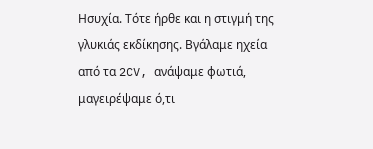Ησυχία. Τότε ήρθε και η στιγμή της γλυκιάς εκδίκησης. Βγάλαμε ηχεία από τα 2CV, ανάψαμε φωτιά, μαγειρέψαμε ό,τι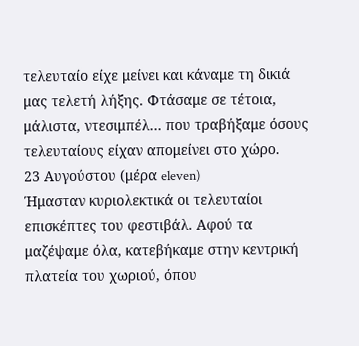τελευταίο είχε μείνει και κάναμε τη δικιά μας τελετή λήξης. Φτάσαμε σε τέτοια, μάλιστα, ντεσιμπέλ… που τραβήξαμε όσους τελευταίους είχαν απομείνει στο χώρο.
23 Αυγούστου (μέρα eleven)
Ήμασταν κυριολεκτικά οι τελευταίοι επισκέπτες του φεστιβάλ. Αφού τα μαζέψαμε όλα, κατεβήκαμε στην κεντρική πλατεία του χωριού, όπου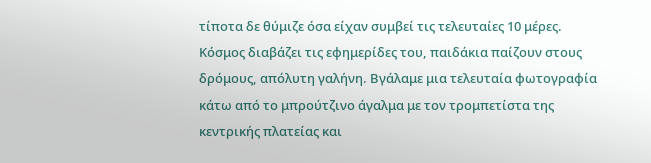τίποτα δε θύμιζε όσα είχαν συμβεί τις τελευταίες 10 μέρες. Κόσμος διαβάζει τις εφημερίδες του, παιδάκια παίζουν στους δρόμους, απόλυτη γαλήνη. Βγάλαμε μια τελευταία φωτογραφία κάτω από το μπρούτζινο άγαλμα με τον τρομπετίστα της κεντρικής πλατείας και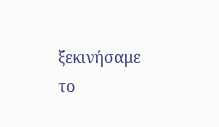ξεκινήσαμε το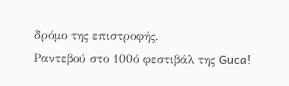δρόμο της επιστροφής.
Ραντεβού στο 100ό φεστιβάλ της Guca!